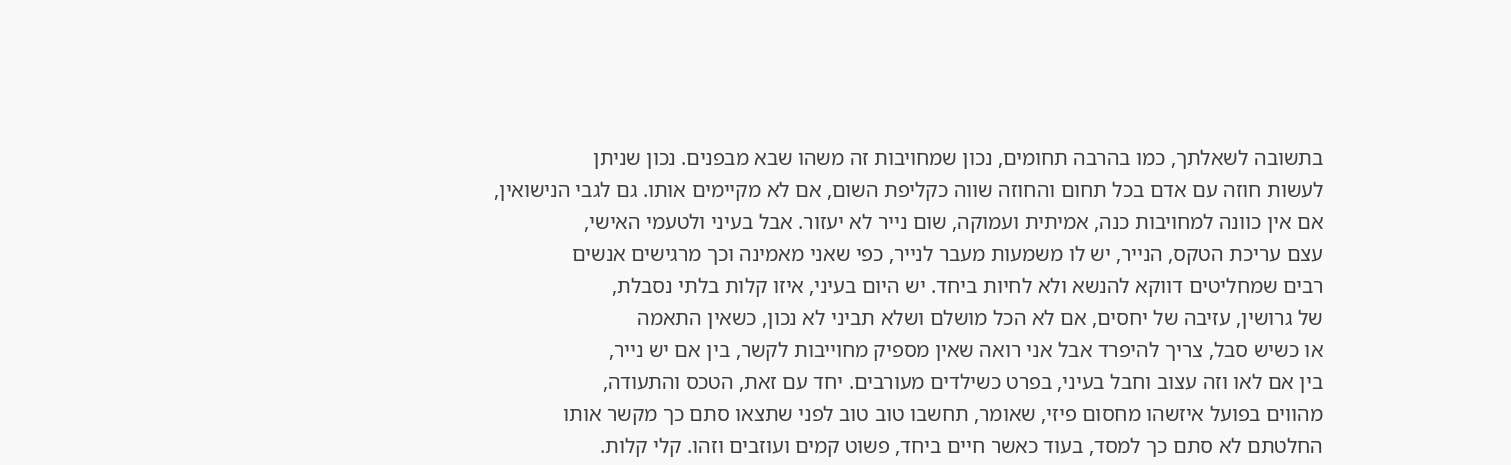בתשובה לשאלתך, כמו בהרבה תחומים, נכון שמחויבות זה משהו שבא מבפנים. נכון שניתן
לעשות חוזה עם אדם בכל תחום והחוזה שווה כקליפת השום, אם לא מקיימים אותו. גם לגבי הנישואין,
אם אין כוונה למחויבות כנה, אמיתית ועמוקה, שום נייר לא יעזור. אבל בעיני ולטעמי האישי,
עצם עריכת הטקס, הנייר, יש לו משמעות מעבר לנייר, כפי שאני מאמינה וכך מרגישים אנשים
רבים שמחליטים דווקא להנשא ולא לחיות ביחד. יש היום בעיני, איזו קלות בלתי נסבלת,
של גרושין, עזיבה של יחסים, אם לא הכל מושלם ושלא תביני לא נכון, כשאין התאמה
או כשיש סבל, צריך להיפרד אבל אני רואה שאין מספיק מחוייבות לקשר, בין אם יש נייר,
בין אם לאו וזה עצוב וחבל בעיני, בפרט כשילדים מעורבים. יחד עם זאת, הטכס והתעודה,
מהווים בפועל איזשהו מחסום פיזי, שאומר, תחשבו טוב טוב לפני שתצאו סתם כך מקשר אותו
החלטתם לא סתם כך למסד, בעוד כאשר חיים ביחד, פשוט קמים ועוזבים וזהו. קלי קלות.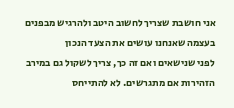אני חושבת שצריך לחשוב היטב ולהרגיש מבפנים בעצמה שאנחנו עושים את הצעד הנכון
לפני שנישאים ואם זה כך, צריך לשקול גם במירב הזהירות אם מתגרשים. לא להתייחס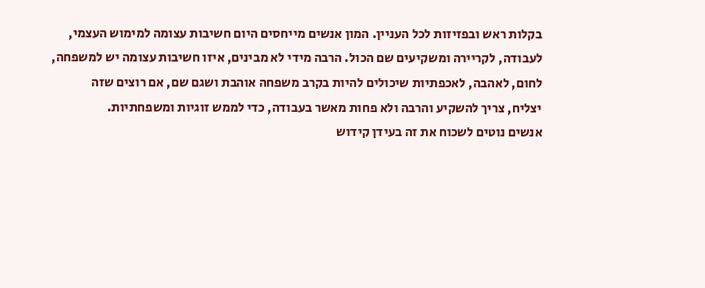בקלות ראש ובפזיזות לכל העניין. המון אנשים מייחסים היום חשיבות עצומה למימוש העצמי,
לעבודה, לקריירה ומשקיעים שם הכול. הרבה מידי לא מבינים, איזו חשיבות עצומה יש למשפחה,
לחום, לאהבה, לאכפתיות שיכולים להיות בקרב משפחה אוהבת ושגם שם, אם רוצים שזה
יצליח, צריך להשקיע והרבה ולא פחות מאשר בעבודה, כדי לממש זוגיות ומשפחתיות.
אנשים נוטים לשכוח את זה בעידן קידוש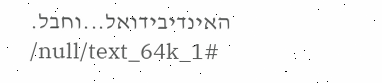האינדיבידואל...וחבל.
/null/text_64k_1#